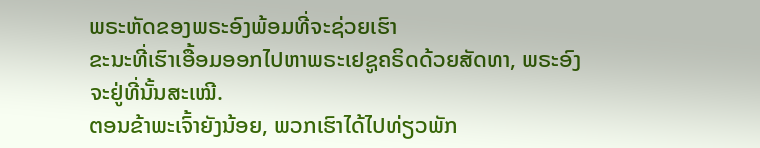ພຣະຫັດຂອງພຣະອົງພ້ອມທີ່ຈະຊ່ວຍເຮົາ
ຂະນະທີ່ເຮົາເອື້ອມອອກໄປຫາພຣະເຢຊູຄຣິດດ້ວຍສັດທາ, ພຣະອົງຈະຢູ່ທີ່ນັ້ນສະເໝີ.
ຕອນຂ້າພະເຈົ້າຍັງນ້ອຍ, ພວກເຮົາໄດ້ໄປທ່ຽວພັກ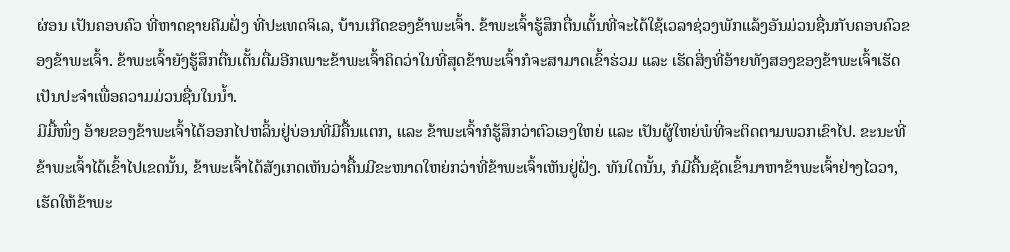ຜ່ອນ ເປັນຄອບຄົວ ທີ່ຫາດຊາຍຄີມຝັ່ງ ທີ່ປະເທດຈິເລ, ບ້ານເກີດຂອງຂ້າພະເຈົ້າ. ຂ້າພະເຈົ້າຮູ້ສຶກຕື່ນເຕັ້ນທີ່ຈະໄດ້ໃຊ້ເວລາຊ່ວງພັກແລ້ງອັນມ່ວນຊື່ນກັບຄອບຄົວຂອງຂ້າພະເຈົ້າ. ຂ້າພະເຈົ້າຍັງຮູ້ສຶກຕື່ນເຕັ້ນຕື່ມອີກເພາະຂ້າພະເຈົ້າຄິດວ່າໃນທີ່ສຸດຂ້າພະເຈົ້າກໍຈະສາມາດເຂົ້າຮ່ວມ ແລະ ເຮັດສິ່ງທີ່ອ້າຍທັງສອງຂອງຂ້າພະເຈົ້າເຮັດເປັນປະຈຳເພື່ອຄວາມມ່ວນຊື່ນໃນນ້ຳ.
ມີມື້ໜຶ່ງ ອ້າຍຂອງຂ້າພະເຈົ້າໄດ້ອອກໄປຫລິ້ນຢູ່ບ່ອນທີ່ມີຄື້ນແຕກ, ແລະ ຂ້າພະເຈົ້າກໍຮູ້ສຶກວ່າຕົວເອງໃຫຍ່ ແລະ ເປັນຜູ້ໃຫຍ່ພໍທີ່ຈະຕິດຕາມພວກເຂົາໄປ. ຂະນະທີ່ຂ້າພະເຈົ້າໄດ້ເຂົ້າໄປເຂດນັ້ນ, ຂ້າພະເຈົ້າໄດ້ສັງເກດເຫັນວ່າຄື້ນມີຂະໜາດໃຫຍ່ກວ່າທີ່ຂ້າພະເຈົ້າເຫັນຢູ່ຝັ່ງ. ທັນໃດນັ້ນ, ກໍມີຄື້ນຊັດເຂົ້າມາຫາຂ້າພະເຈົ້າຢ່າງໄວວາ, ເຮັດໃຫ້ຂ້າພະ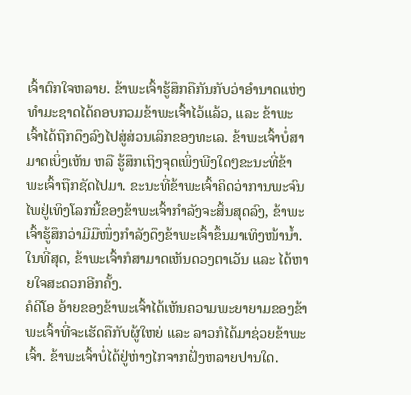ເຈົ້າຕົກໃຈຫລາຍ. ຂ້າພະເຈົ້າຮູ້ສຶກຄືກັນກັບວ່າອຳນາດແຫ່ງທຳມະຊາດໄດ້ຄອບກວມຂ້າພະເຈົ້າໄວ້ແລ້ວ, ແລະ ຂ້າພະເຈົ້າໄດ້ຖືກດຶງລົງໄປສູ່ສ່ວນເລິກຂອງທະເລ. ຂ້າພະເຈົ້າບໍ່ສາມາດເບິ່ງເຫັນ ຫລື ຮູ້ສຶກເຖິງຈຸດເພິ່ງພີງໃດໆຂະນະທີ່ຂ້າພະເຈົ້າຖືກຊັດໄປມາ. ຂະນະທີ່ຂ້າພະເຈົ້າຄິດວ່າການພະຈົນໄພຢູ່ເທິງໂລກນີ້ຂອງຂ້າພະເຈົ້າກຳລັງຈະສິ້ນສຸດລົງ, ຂ້າພະເຈົ້າຮູ້ສຶກວ່າມີມືໜຶ່ງກຳລັງດຶງຂ້າພະເຈົ້າຂຶ້ນມາເທິງໜ້ານ້ຳ. ໃນທີ່ສຸດ, ຂ້າພະເຈົ້າກໍສາມາດເຫັນດວງຕາເວັນ ແລະ ໄດ້ຫາຍໃຈສະດວກອີກຄັ້ງ.
ຄໍດີໂອ ອ້າຍຂອງຂ້າພະເຈົ້າໄດ້ເຫັນຄວາມພະຍາຍາມຂອງຂ້າພະເຈົ້າທີ່ຈະເຮັດຄືກັບຜູ້ໃຫຍ່ ແລະ ລາວກໍໄດ້ມາຊ່ວຍຂ້າພະເຈົ້າ. ຂ້າພະເຈົ້າບໍ່ໄດ້ຢູ່ຫ່າງໄກຈາກຝັ່ງຫລາຍປານໃດ.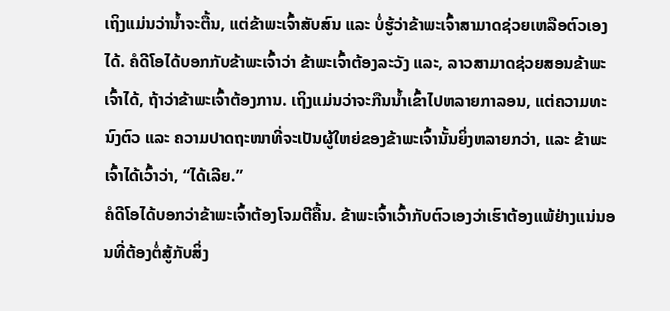ເຖິງແມ່ນວ່ານ້ຳຈະຕື້ນ, ແຕ່ຂ້າພະເຈົ້າສັບສົນ ແລະ ບໍ່ຮູ້ວ່າຂ້າພະເຈົ້າສາມາດຊ່ວຍເຫລືອຕົວເອງໄດ້. ຄໍດີໂອໄດ້ບອກກັບຂ້າພະເຈົ້າວ່າ ຂ້າພະເຈົ້າຕ້ອງລະວັງ ແລະ, ລາວສາມາດຊ່ວຍສອນຂ້າພະເຈົ້າໄດ້, ຖ້າວ່າຂ້າພະເຈົ້າຕ້ອງການ. ເຖິງແມ່ນວ່າຈະກືນນ້ຳເຂົ້າໄປຫລາຍກາລອນ, ແຕ່ຄວາມທະນົງຕົວ ແລະ ຄວາມປາດຖະໜາທີ່ຈະເປັນຜູ້ໃຫຍ່ຂອງຂ້າພະເຈົ້ານັ້ນຍິ່ງຫລາຍກວ່າ, ແລະ ຂ້າພະເຈົ້າໄດ້ເວົ້າວ່າ, “ໄດ້ເລີຍ.”
ຄໍດີໂອໄດ້ບອກວ່າຂ້າພະເຈົ້າຕ້ອງໂຈມຕີຄື້ນ. ຂ້າພະເຈົ້າເວົ້າກັບຕົວເອງວ່າເຮົາຕ້ອງແພ້ຢ່າງແນ່ນອນທີ່ຕ້ອງຕໍ່ສູ້ກັບສິ່ງ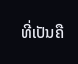ທີ່ເປັນຄື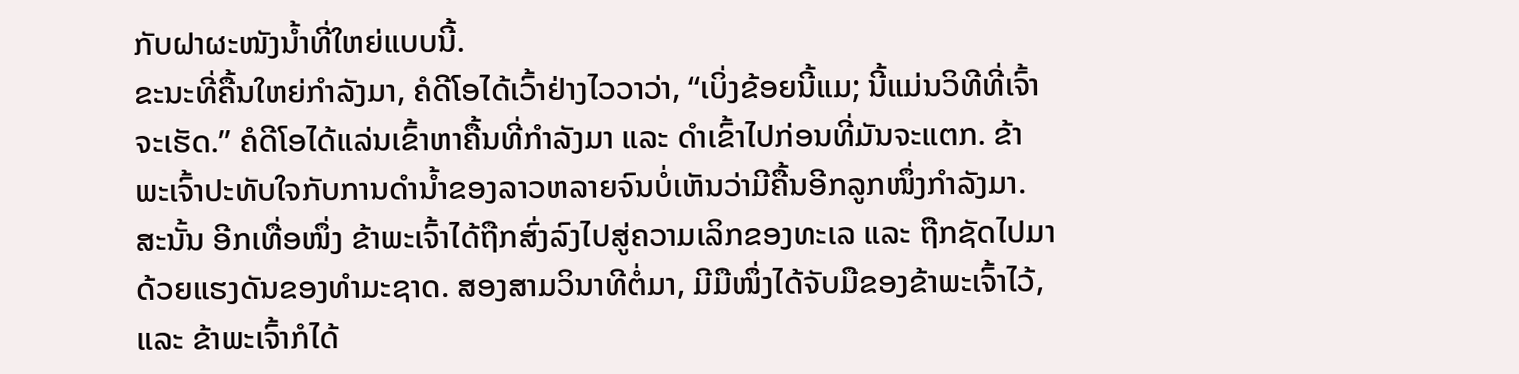ກັບຝາຜະໜັງນ້ຳທີ່ໃຫຍ່ແບບນີ້.
ຂະນະທີ່ຄື້ນໃຫຍ່ກຳລັງມາ, ຄໍດີໂອໄດ້ເວົ້າຢ່າງໄວວາວ່າ, “ເບິ່ງຂ້ອຍນີ້ແມ; ນີ້ແມ່ນວິທີທີ່ເຈົ້າຈະເຮັດ.” ຄໍດີໂອໄດ້ແລ່ນເຂົ້າຫາຄື້ນທີ່ກຳລັງມາ ແລະ ດຳເຂົ້າໄປກ່ອນທີ່ມັນຈະແຕກ. ຂ້າພະເຈົ້າປະທັບໃຈກັບການດຳນ້ຳຂອງລາວຫລາຍຈົນບໍ່ເຫັນວ່າມີຄື້ນອີກລູກໜຶ່ງກຳລັງມາ. ສະນັ້ນ ອີກເທື່ອໜຶ່ງ ຂ້າພະເຈົ້າໄດ້ຖືກສົ່ງລົງໄປສູ່ຄວາມເລິກຂອງທະເລ ແລະ ຖືກຊັດໄປມາດ້ວຍແຮງດັນຂອງທຳມະຊາດ. ສອງສາມວິນາທີຕໍ່ມາ, ມີມືໜຶ່ງໄດ້ຈັບມືຂອງຂ້າພະເຈົ້າໄວ້, ແລະ ຂ້າພະເຈົ້າກໍໄດ້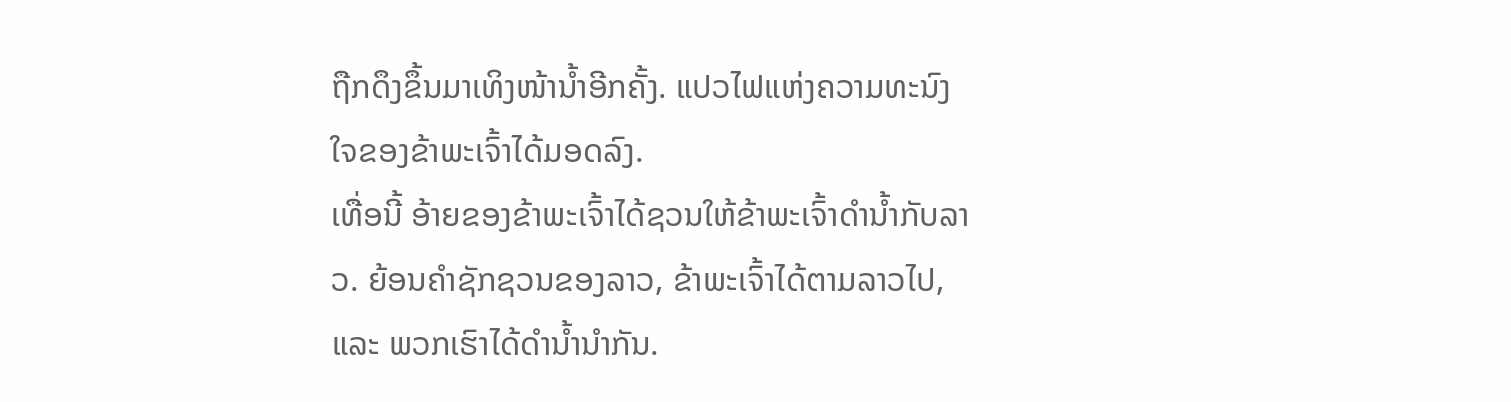ຖືກດຶງຂຶ້ນມາເທິງໜ້ານ້ຳອີກຄັ້ງ. ແປວໄຟແຫ່ງຄວາມທະນົງໃຈຂອງຂ້າພະເຈົ້າໄດ້ມອດລົງ.
ເທື່ອນີ້ ອ້າຍຂອງຂ້າພະເຈົ້າໄດ້ຊວນໃຫ້ຂ້າພະເຈົ້າດຳນ້ຳກັບລາວ. ຍ້ອນຄຳຊັກຊວນຂອງລາວ, ຂ້າພະເຈົ້າໄດ້ຕາມລາວໄປ, ແລະ ພວກເຮົາໄດ້ດຳນ້ຳນຳກັນ.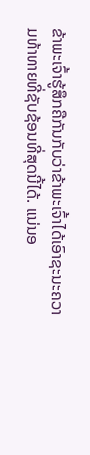ຂ້າພະເຈົ້າຮູ້ສຶກຄືກັນກັບວ່າຂ້າພະເຈົ້າໄດ້ເອົາຊະນະຄວາມທ້າທາຍທີ່ຊັບຊ້ອນທີ່ສຸດນີ້ໄດ້. ແນ່ນອ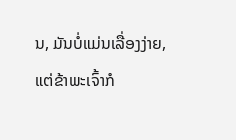ນ, ມັນບໍ່ແມ່ນເລື່ອງງ່າຍ, ແຕ່ຂ້າພະເຈົ້າກໍ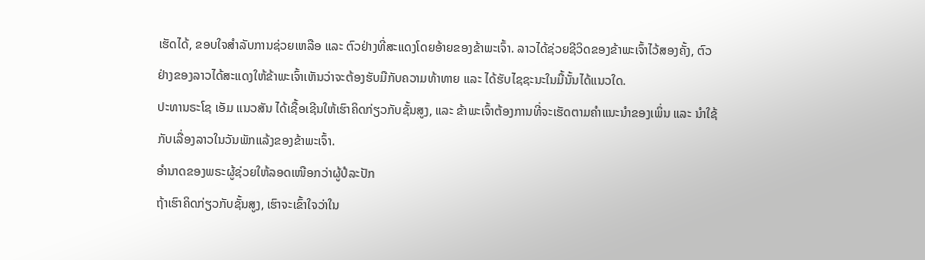ເຮັດໄດ້, ຂອບໃຈສຳລັບການຊ່ວຍເຫລືອ ແລະ ຕົວຢ່າງທີ່ສະແດງໂດຍອ້າຍຂອງຂ້າພະເຈົ້າ. ລາວໄດ້ຊ່ວຍຊີວິດຂອງຂ້າພະເຈົ້າໄວ້ສອງຄັ້ງ, ຕົວຢ່າງຂອງລາວໄດ້ສະແດງໃຫ້ຂ້າພະເຈົ້າເຫັນວ່າຈະຕ້ອງຮັບມືກັບຄວາມທ້າທາຍ ແລະ ໄດ້ຮັບໄຊຊະນະໃນມື້ນັ້ນໄດ້ແນວໃດ.
ປະທານຣະໂຊ ເອັມ ແນວສັນ ໄດ້ເຊື້ອເຊີນໃຫ້ເຮົາຄິດກ່ຽວກັບຊັ້ນສູງ, ແລະ ຂ້າພະເຈົ້າຕ້ອງການທີ່ຈະເຮັດຕາມຄຳແນະນຳຂອງເພິ່ນ ແລະ ນຳໃຊ້ກັບເລື່ອງລາວໃນວັນພັກແລ້ງຂອງຂ້າພະເຈົ້າ.
ອຳນາດຂອງພຣະຜູ້ຊ່ວຍໃຫ້ລອດເໜືອກວ່າຜູ້ປໍລະປັກ
ຖ້າເຮົາຄິດກ່ຽວກັບຊັ້ນສູງ, ເຮົາຈະເຂົ້າໃຈວ່າໃນ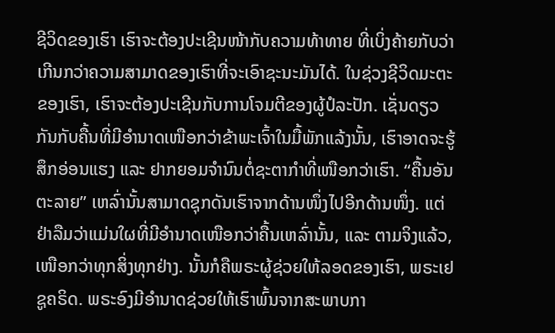ຊີວິດຂອງເຮົາ ເຮົາຈະຕ້ອງປະເຊີນໜ້າກັບຄວາມທ້າທາຍ ທີ່ເບິ່ງຄ້າຍກັບວ່າເກີນກວ່າຄວາມສາມາດຂອງເຮົາທີ່ຈະເອົາຊະນະມັນໄດ້. ໃນຊ່ວງຊີວິດມະຕະຂອງເຮົາ, ເຮົາຈະຕ້ອງປະເຊີນກັບການໂຈມຕີຂອງຜູ້ປໍລະປັກ. ເຊັ່ນດຽວກັນກັບຄື້ນທີ່ມີອຳນາດເໜືອກວ່າຂ້າພະເຈົ້າໃນມື້ພັກແລ້ງນັ້ນ, ເຮົາອາດຈະຮູ້ສຶກອ່ອນແຮງ ແລະ ຢາກຍອມຈຳນົນຕໍ່ຊະຕາກຳທີ່ເໜືອກວ່າເຮົາ. “ຄື້ນອັນຕະລາຍ” ເຫລົ່ານັ້ນສາມາດຊຸກດັນເຮົາຈາກດ້ານໜຶ່ງໄປອີກດ້ານໜຶ່ງ. ແຕ່ຢ່າລືມວ່າແມ່ນໃຜທີ່ມີອຳນາດເໜືອກວ່າຄື້ນເຫລົ່ານັ້ນ, ແລະ ຕາມຈິງແລ້ວ, ເໜືອກວ່າທຸກສິ່ງທຸກຢ່າງ. ນັ້ນກໍຄືພຣະຜູ້ຊ່ວຍໃຫ້ລອດຂອງເຮົາ, ພຣະເຢຊູຄຣິດ. ພຣະອົງມີອຳນາດຊ່ວຍໃຫ້ເຮົາພົ້ນຈາກສະພາບກາ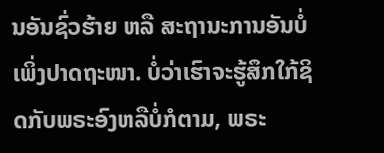ນອັນຊົ່ວຮ້າຍ ຫລື ສະຖານະການອັນບໍ່ເພິ່ງປາດຖະໜາ. ບໍ່ວ່າເຮົາຈະຮູ້ສຶກໃກ້ຊິດກັບພຣະອົງຫລືບໍ່ກໍຕາມ, ພຣະ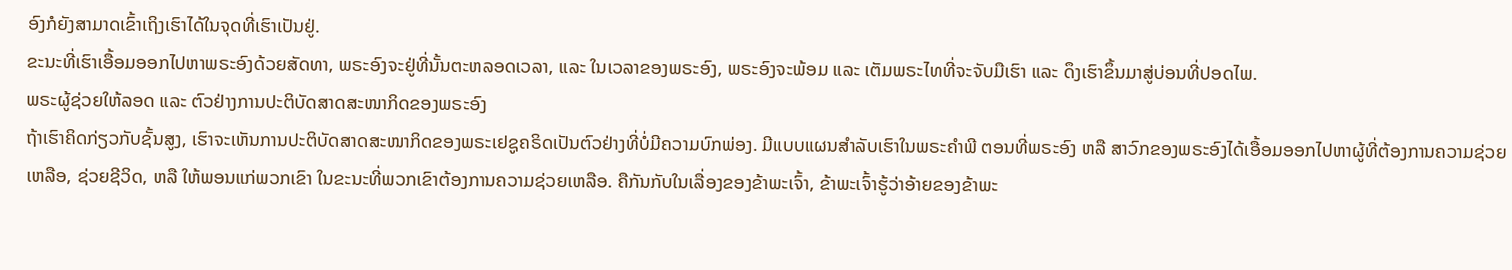ອົງກໍຍັງສາມາດເຂົ້າເຖິງເຮົາໄດ້ໃນຈຸດທີ່ເຮົາເປັນຢູ່.
ຂະນະທີ່ເຮົາເອື້ອມອອກໄປຫາພຣະອົງດ້ວຍສັດທາ, ພຣະອົງຈະຢູ່ທີ່ນັ້ນຕະຫລອດເວລາ, ແລະ ໃນເວລາຂອງພຣະອົງ, ພຣະອົງຈະພ້ອມ ແລະ ເຕັມພຣະໄທທີ່ຈະຈັບມືເຮົາ ແລະ ດຶງເຮົາຂຶ້ນມາສູ່ບ່ອນທີ່ປອດໄພ.
ພຣະຜູ້ຊ່ວຍໃຫ້ລອດ ແລະ ຕົວຢ່າງການປະຕິບັດສາດສະໜາກິດຂອງພຣະອົງ
ຖ້າເຮົາຄິດກ່ຽວກັບຊັ້ນສູງ, ເຮົາຈະເຫັນການປະຕິບັດສາດສະໜາກິດຂອງພຣະເຢຊູຄຣິດເປັນຕົວຢ່າງທີ່ບໍ່ມີຄວາມບົກພ່ອງ. ມີແບບແຜນສຳລັບເຮົາໃນພຣະຄຳພີ ຕອນທີ່ພຣະອົງ ຫລື ສາວົກຂອງພຣະອົງໄດ້ເອື້ອມອອກໄປຫາຜູ້ທີ່ຕ້ອງການຄວາມຊ່ວຍເຫລືອ, ຊ່ວຍຊີວິດ, ຫລື ໃຫ້ພອນແກ່ພວກເຂົາ ໃນຂະນະທີ່ພວກເຂົາຕ້ອງການຄວາມຊ່ວຍເຫລືອ. ຄືກັນກັບໃນເລື່ອງຂອງຂ້າພະເຈົ້າ, ຂ້າພະເຈົ້າຮູ້ວ່າອ້າຍຂອງຂ້າພະ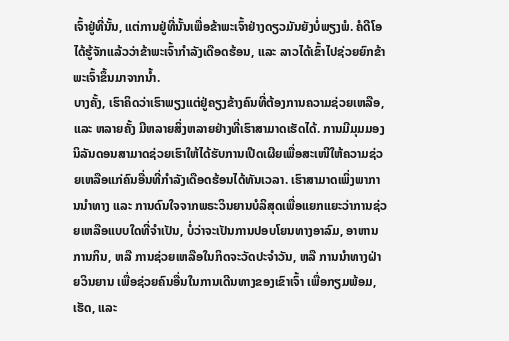ເຈົ້າຢູ່ທີ່ນັ້ນ, ແຕ່ການຢູ່ທີ່ນັ້ນເພື່ອຂ້າພະເຈົ້າຢ່າງດຽວມັນຍັງບໍ່ພຽງພໍ. ຄໍດີໂອໄດ້ຮູ້ຈັກແລ້ວວ່າຂ້າພະເຈົ້າກຳລັງເດືອດຮ້ອນ, ແລະ ລາວໄດ້ເຂົ້າໄປຊ່ວຍຍົກຂ້າພະເຈົ້າຂຶ້ນມາຈາກນ້ຳ.
ບາງຄັ້ງ, ເຮົາຄິດວ່າເຮົາພຽງແຕ່ຢູ່ຄຽງຂ້າງຄົນທີ່ຕ້ອງການຄວາມຊ່ວຍເຫລືອ, ແລະ ຫລາຍຄັ້ງ ມີຫລາຍສິ່ງຫລາຍຢ່າງທີ່ເຮົາສາມາດເຮັດໄດ້. ການມີມຸມມອງນິລັນດອນສາມາດຊ່ວຍເຮົາໃຫ້ໄດ້ຮັບການເປີດເຜີຍເພື່ອສະເໜີໃຫ້ຄວາມຊ່ວຍເຫລືອແກ່ຄົນອື່ນທີ່ກຳລັງເດືອດຮ້ອນໄດ້ທັນເວລາ. ເຮົາສາມາດເພິ່ງພາການນຳທາງ ແລະ ການດົນໃຈຈາກພຣະວິນຍານບໍລິສຸດເພື່ອແຍກແຍະວ່າການຊ່ວຍເຫລືອແບບໃດທີ່ຈຳເປັນ, ບໍ່ວ່າຈະເປັນການປອບໂຍນທາງອາລົມ, ອາຫານການກິນ, ຫລື ການຊ່ວຍເຫລືອໃນກິດຈະວັດປະຈຳວັນ, ຫລື ການນຳທາງຝ່າຍວິນຍານ ເພື່ອຊ່ວຍຄົນອື່ນໃນການເດີນທາງຂອງເຂົາເຈົ້າ ເພື່ອກຽມພ້ອມ, ເຮັດ, ແລະ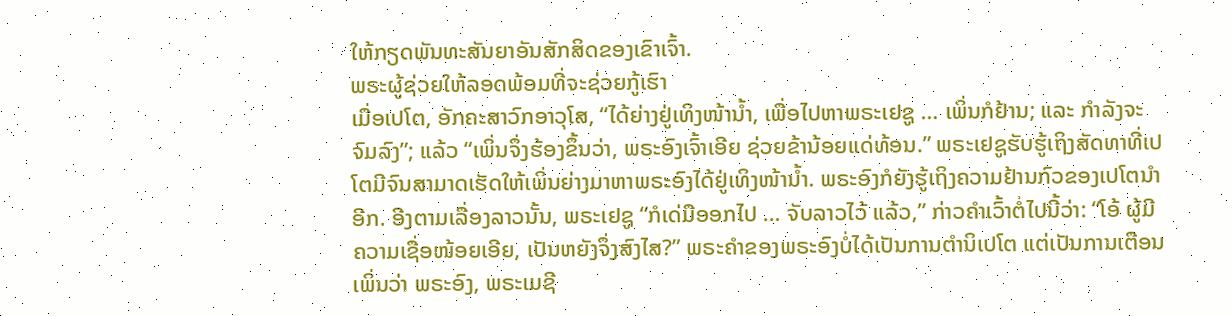ໃຫ້ກຽດພັນທະສັນຍາອັນສັກສິດຂອງເຂົາເຈົ້າ.
ພຣະຜູ້ຊ່ວຍໃຫ້ລອດພ້ອມທີ່ຈະຊ່ວຍກູ້ເຮົາ
ເມື່ອເປໂຕ, ອັກຄະສາວົກອາວຸໂສ, “ໄດ້ຍ່າງຢູ່ເທິງໜ້ານ້ຳ, ເພື່ອໄປຫາພຣະເຢຊູ … ເພິ່ນກໍຢ້ານ; ແລະ ກຳລັງຈະຈົມລົງ”; ແລ້ວ “ເພິ່ນຈຶ່ງຮ້ອງຂຶ້ນວ່າ, ພຣະອົງເຈົ້າເອີຍ ຊ່ວຍຂ້ານ້ອຍແດ່ທ້ອນ.” ພຣະເຢຊູຮັບຮູ້ເຖິງສັດທາທີ່ເປໂຕມີຈົນສາມາດເຮັດໃຫ້ເພິ່ນຍ່າງມາຫາພຣະອົງໄດ້ຢູ່ເທິງໜ້ານ້ຳ. ພຣະອົງກໍຍັງຮູ້ເຖິງຄວາມຢ້ານກົວຂອງເປໂຕນຳອີກ. ອີງຕາມເລື່ອງລາວນັ້ນ, ພຣະເຢຊູ “ກໍເດ່ມືອອກໄປ … ຈັບລາວໄວ້ ແລ້ວ,” ກ່າວຄຳເວົ້າຕໍ່ໄປນີ້ວ່າ: “ໂອ້ ຜູ້ມີຄວາມເຊື່ອໜ້ອຍເອີຍ, ເປັນຫຍັງຈຶ່ງສົງໄສ?” ພຣະຄຳຂອງພຣະອົງບໍ່ໄດ້ເປັນການຕຳນິເປໂຕ ແຕ່ເປັນການເຕືອນເພິ່ນວ່າ ພຣະອົງ, ພຣະເມຊີ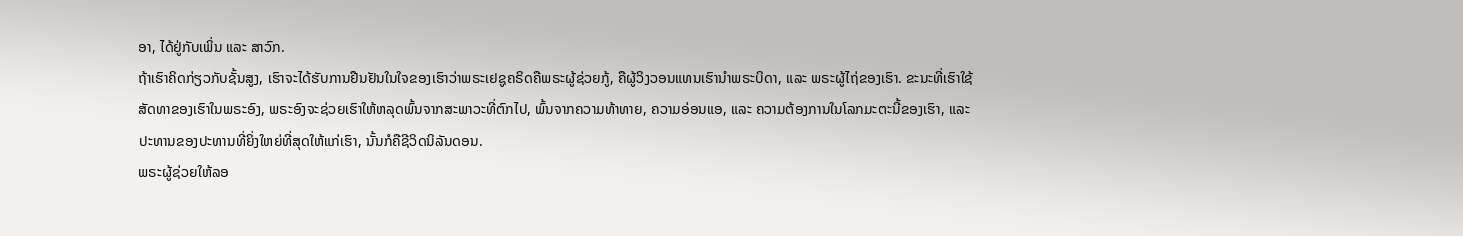ອາ, ໄດ້ຢູ່ກັບເພິ່ນ ແລະ ສາວົກ.
ຖ້າເຮົາຄິດກ່ຽວກັບຊັ້ນສູງ, ເຮົາຈະໄດ້ຮັບການຢືນຢັນໃນໃຈຂອງເຮົາວ່າພຣະເຢຊູຄຣິດຄືພຣະຜູ້ຊ່ວຍກູ້, ຄືຜູ້ວິງວອນແທນເຮົານຳພຣະບິດາ, ແລະ ພຣະຜູ້ໄຖ່ຂອງເຮົາ. ຂະນະທີ່ເຮົາໃຊ້ສັດທາຂອງເຮົາໃນພຣະອົງ, ພຣະອົງຈະຊ່ວຍເຮົາໃຫ້ຫລຸດພົ້ນຈາກສະພາວະທີ່ຕົກໄປ, ພົ້ນຈາກຄວາມທ້າທາຍ, ຄວາມອ່ອນແອ, ແລະ ຄວາມຕ້ອງການໃນໂລກມະຕະນີ້ຂອງເຮົາ, ແລະ ປະທານຂອງປະທານທີ່ຍິ່ງໃຫຍ່ທີ່ສຸດໃຫ້ແກ່ເຮົາ, ນັ້ນກໍຄືຊີວິດນິລັນດອນ.
ພຣະຜູ້ຊ່ວຍໃຫ້ລອ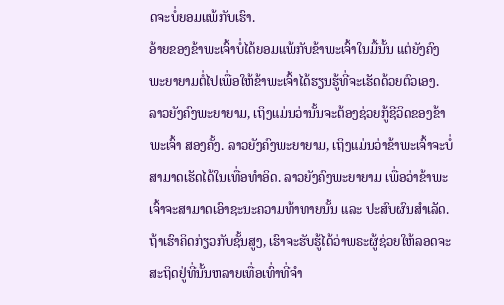ດຈະບໍ່ຍອມແພ້ກັບເຮົາ.
ອ້າຍຂອງຂ້າພະເຈົ້າບໍ່ໄດ້ຍອມແພ້ກັບຂ້າພະເຈົ້າໃນມື້ນັ້ນ ແຕ່ຍັງຄົງພະຍາຍາມຕໍ່ໄປເພື່ອໃຫ້ຂ້າພະເຈົ້າໄດ້ຮຽນຮູ້ທີ່ຈະເຮັດດ້ວຍຕົວເອງ. ລາວຍັງຄົງພະຍາຍາມ, ເຖິງແມ່ນວ່ານັ້ນຈະຕ້ອງຊ່ວຍກູ້ຊີວິດຂອງຂ້າພະເຈົ້າ ສອງຄັ້ງ. ລາວຍັງຄົງພະຍາຍາມ, ເຖິງແມ່ນວ່າຂ້າພະເຈົ້າຈະບໍ່ສາມາດເຮັດໄດ້ໃນເທື່ອທຳອິດ. ລາວຍັງຄົງພະຍາຍາມ ເພື່ອວ່າຂ້າພະເຈົ້າຈະສາມາດເອົາຊະນະຄວາມທ້າທາຍນັ້ນ ແລະ ປະສົບຜົນສຳເລັດ. ຖ້າເຮົາຄິດກ່ຽວກັບຊັ້ນສູງ, ເຮົາຈະຮັບຮູ້ໄດ້ວ່າພຣະຜູ້ຊ່ວຍໃຫ້ລອດຈະສະຖິດຢູ່ທີ່ນັ້ນຫລາຍເທື່ອເທົ່າທີ່ຈຳ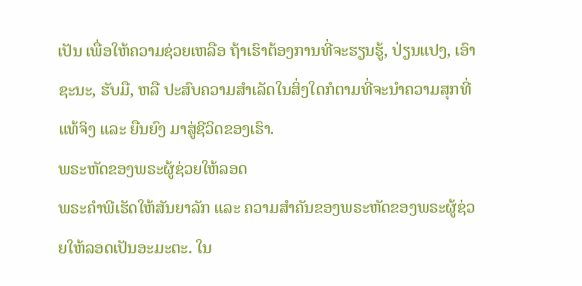ເປັນ ເພື່ອໃຫ້ຄວາມຊ່ວຍເຫລືອ ຖ້າເຮົາຕ້ອງການທີ່ຈະຮຽນຮູ້, ປ່ຽນແປງ, ເອົາຊະນະ, ຮັບມື, ຫລື ປະສົບຄວາມສຳເລັດໃນສິ່ງໃດກໍຕາມທີ່ຈະນຳຄວາມສຸກທີ່ແທ້ຈິງ ແລະ ຍືນຍົງ ມາສູ່ຊີວິດຂອງເຮົາ.
ພຣະຫັດຂອງພຣະຜູ້ຊ່ວຍໃຫ້ລອດ
ພຣະຄຳພີເຮັດໃຫ້ສັນຍາລັກ ແລະ ຄວາມສຳຄັນຂອງພຣະຫັດຂອງພຣະຜູ້ຊ່ວຍໃຫ້ລອດເປັນອະມະຕະ. ໃນ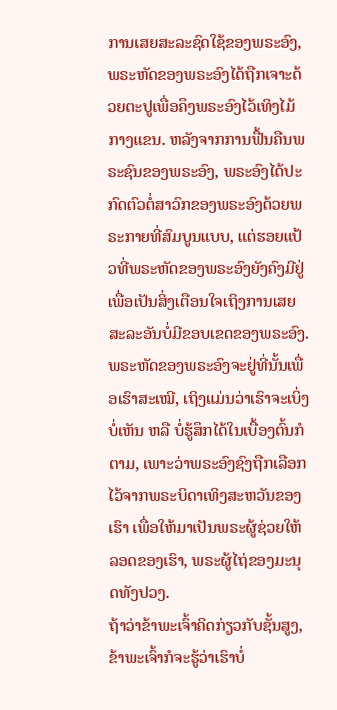ການເສຍສະລະຊົດໃຊ້ຂອງພຣະອົງ, ພຣະຫັດຂອງພຣະອົງໄດ້ຖືກເຈາະດ້ວຍຕະປູເພື່ອຄຶງພຣະອົງໄວ້ເທິງໄມ້ກາງແຂນ. ຫລັງຈາກການຟື້ນຄືນພຣະຊົນຂອງພຣະອົງ, ພຣະອົງໄດ້ປະກົດຕົວຕໍ່ສາວົກຂອງພຣະອົງດ້ວຍພຣະກາຍທີ່ສົມບູນແບບ, ແຕ່ຮອຍແປ້ວທີ່ພຣະຫັດຂອງພຣະອົງຍັງຄົງມີຢູ່ ເພື່ອເປັນສິ່ງເຕືອນໃຈເຖິງການເສຍສະລະອັນບໍ່ມີຂອບເຂດຂອງພຣະອົງ. ພຣະຫັດຂອງພຣະອົງຈະຢູ່ທີ່ນັ້ນເພື່ອເຮົາສະເໝີ, ເຖິງແມ່ນວ່າເຮົາຈະເບິ່ງບໍ່ເຫັນ ຫລື ບໍ່ຮູ້ສຶກໄດ້ໃນເບື້ອງຕົ້ນກໍຕາມ, ເພາະວ່າພຣະອົງຊົງຖືກເລືອກໄວ້ຈາກພຣະບິດາເທິງສະຫວັນຂອງເຮົາ ເພື່ອໃຫ້ມາເປັນພຣະຜູ້ຊ່ວຍໃຫ້ລອດຂອງເຮົາ, ພຣະຜູ້ໄຖ່ຂອງມະນຸດທັງປວງ.
ຖ້າວ່າຂ້າພະເຈົ້າຄິດກ່ຽວກັບຊັ້ນສູງ, ຂ້າພະເຈົ້າກໍຈະຮູ້ວ່າເຮົາບໍ່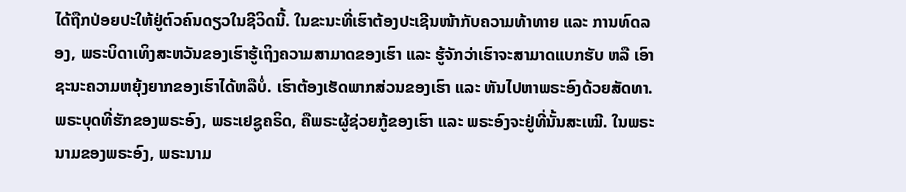ໄດ້ຖືກປ່ອຍປະໃຫ້ຢູ່ຕົວຄົນດຽວໃນຊີວິດນີ້. ໃນຂະນະທີ່ເຮົາຕ້ອງປະເຊີນໜ້າກັບຄວາມທ້າທາຍ ແລະ ການທົດລອງ, ພຣະບິດາເທິງສະຫວັນຂອງເຮົາຮູ້ເຖິງຄວາມສາມາດຂອງເຮົາ ແລະ ຮູ້ຈັກວ່າເຮົາຈະສາມາດແບກຮັບ ຫລື ເອົາຊະນະຄວາມຫຍຸ້ງຍາກຂອງເຮົາໄດ້ຫລືບໍ່. ເຮົາຕ້ອງເຮັດພາກສ່ວນຂອງເຮົາ ແລະ ຫັນໄປຫາພຣະອົງດ້ວຍສັດທາ. ພຣະບຸດທີ່ຮັກຂອງພຣະອົງ, ພຣະເຢຊູຄຣິດ, ຄືພຣະຜູ້ຊ່ວຍກູ້ຂອງເຮົາ ແລະ ພຣະອົງຈະຢູ່ທີ່ນັ້ນສະເໝີ. ໃນພຣະນາມຂອງພຣະອົງ, ພຣະນາມ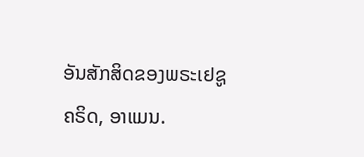ອັນສັກສິດຂອງພຣະເຢຊູຄຣິດ, ອາແມນ.